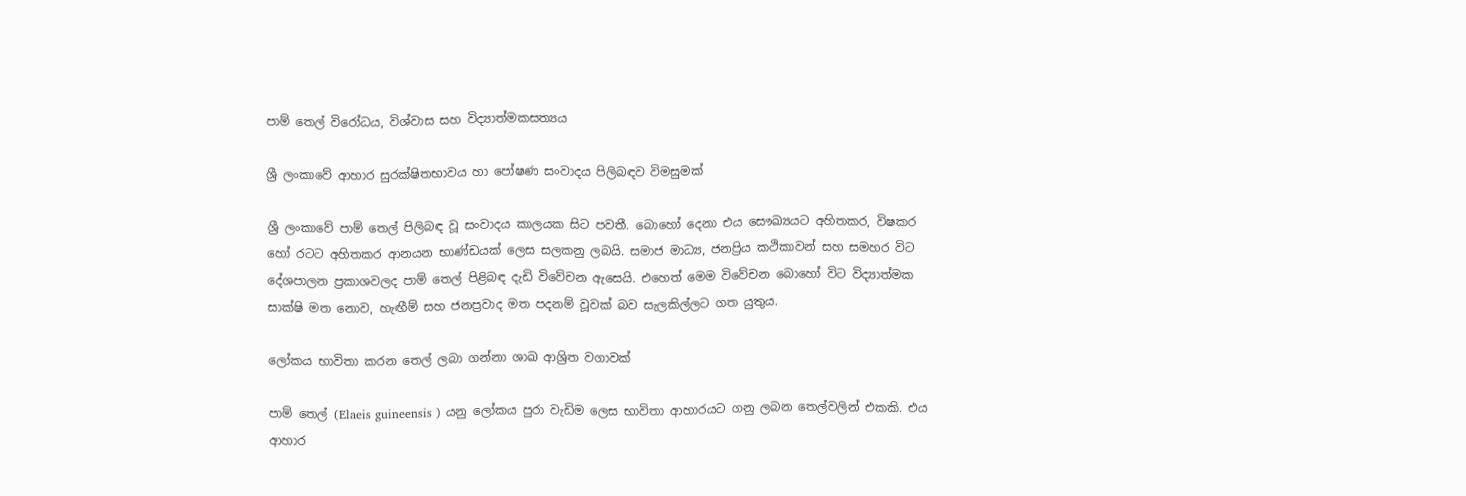පාම් තෙල් විරෝධය, විශ්වාස සහ විද්‍යාත්මකසත්‍යය

ශ්‍රී ලංකාවේ ආහාර සුරක්ෂිතභාවය හා පෝෂණ සංවාදය පිලිබඳව විමසුමක්

ශ්‍රී ලංකාවේ පාම් තෙල් පිලිබඳ වූ සංවාදය කාලයක සිට පවතී. බොහෝ දෙනා එය සෞඛ්‍යයට අහිතකර, විෂකර හෝ රටට අහිතකර ආනයන භාණ්ඩයක් ලෙස සලකනු ලබයි. සමාජ මාධ්‍ය, ජනප්‍රිය කථිකාවන් සහ සමහර විට දේශපාලන ප්‍රකාශවලද පාම් තෙල් පිළිබඳ දැඩි විවේචන ඇසෙයි. එහෙත් මෙම විවේචන බොහෝ විට විද්‍යාත්මක සාක්ෂි මත නොව, හැඟීම් සහ ජනප්‍රවාද මත පදනම් වූවක් බව සැලකිල්ලට ගත යුතුය.

ලෝකය භාවිතා කරන තෙල් ලබා ගන්නා ශාඛ ආශ්‍රිත වගාවක්

පාම් තෙල් (Elaeis guineensis ) යනු ලෝකය පුරා වැඩිම ලෙස භාවිතා ආහාරයට ගනු ලබන තෙල්වලින් එකකි. එය ආහාර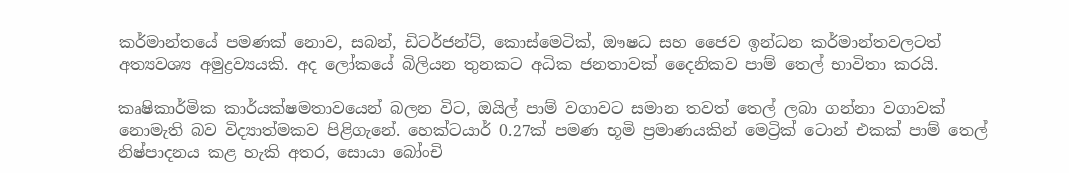කර්මාන්තයේ පමණක් නොව, සබන්, ඩිටර්ජන්ට්, කොස්මෙටික්, ඖෂධ සහ ජෛව ඉන්ධන කර්මාන්තවලටත් අත්‍යවශ්‍ය අමුද්‍රව්‍යයකි. අද ලෝකයේ බිලියන තුනකට අධික ජනතාවක් දෛනිකව පාම් තෙල් භාවිතා කරයි.

කෘෂිකාර්මික කාර්යක්ෂමතාවයෙන් බලන විට, ඔයිල් පාම් වගාවට සමාන තවත් තෙල් ලබා ගන්නා වගාවක් නොමැති බව විද්‍යාත්මකව පිළිගැනේ. හෙක්ටයාර් 0.27ක් පමණ භූමි ප්‍රමාණයකින් මෙට්‍රික් ටොන් එකක් පාම් තෙල් නිෂ්පාදනය කළ හැකි අතර, සොයා බෝංචි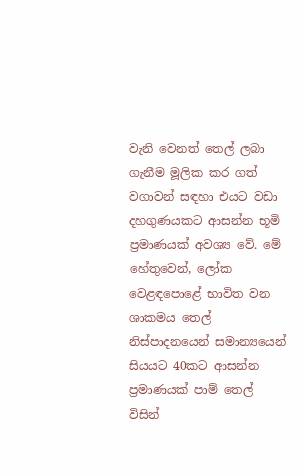වැනි වෙනත් තෙල් ලබා ගැනීම මූලික කර ගත් වගාවන් සඳහා එයට වඩා දහගුණයකට ආසන්න භූමි ප්‍රමාණයක් අවශ්‍ය වේ. මේ හේතුවෙන්, ලෝක වෙළඳපොළේ භාවිත වන ශාකමය තෙල් නිස්පාදනයෙන් සමාන්‍යයෙන් සියයට 40කට ආසන්න ප්‍රමාණයක් පාම් තෙල් විසින්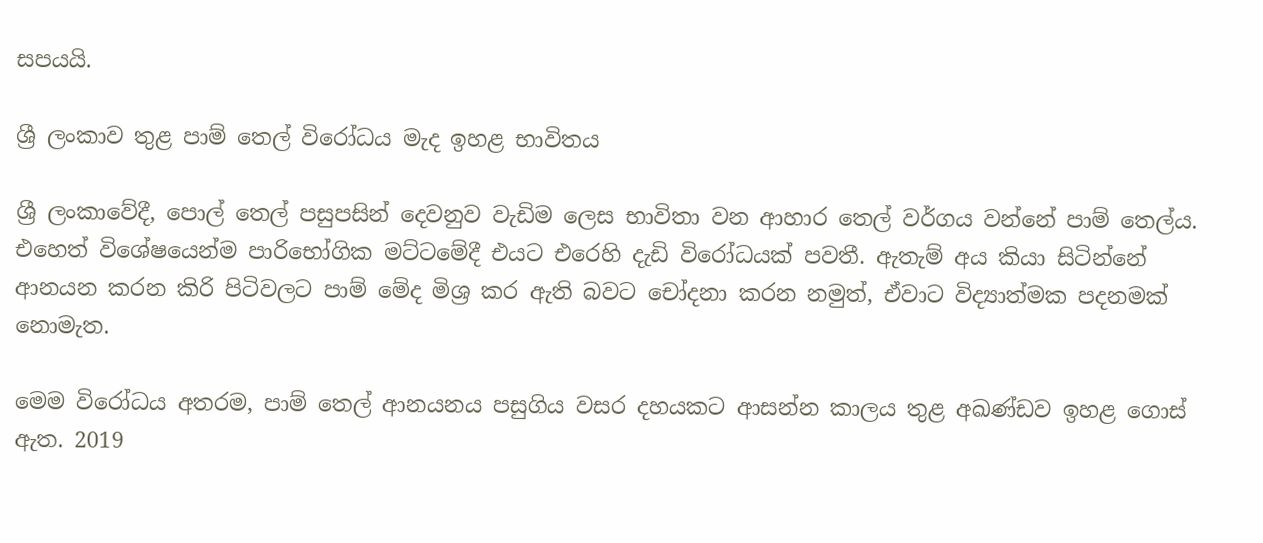සපයයි.

ශ්‍රී ලංකාව තුළ පාම් තෙල් විරෝධය මැද ඉහළ භාවිතය

ශ්‍රී ලංකාවේදී, පොල් තෙල් පසුපසින් දෙවනුව වැඩිම ලෙස භාවිතා වන ආහාර තෙල් වර්ගය වන්නේ පාම් තෙල්ය. එහෙත් විශේෂයෙන්ම පාරිභෝගික මට්ටමේදී එයට එරෙහි දැඩි විරෝධයක් පවතී. ඇතැම් අය කියා සිටින්නේ ආනයන කරන කිරි පිටිවලට පාම් මේද මිශ්‍ර කර ඇති බවට චෝදනා කරන නමුත්, ඒවාට විද්‍යාත්මක පදනමක් නොමැත.

මෙම විරෝධය අතරම, පාම් තෙල් ආනයනය පසුගිය වසර දහයකට ආසන්න කාලය තුළ අඛණ්ඩව ඉහළ ගොස් ඇත. 2019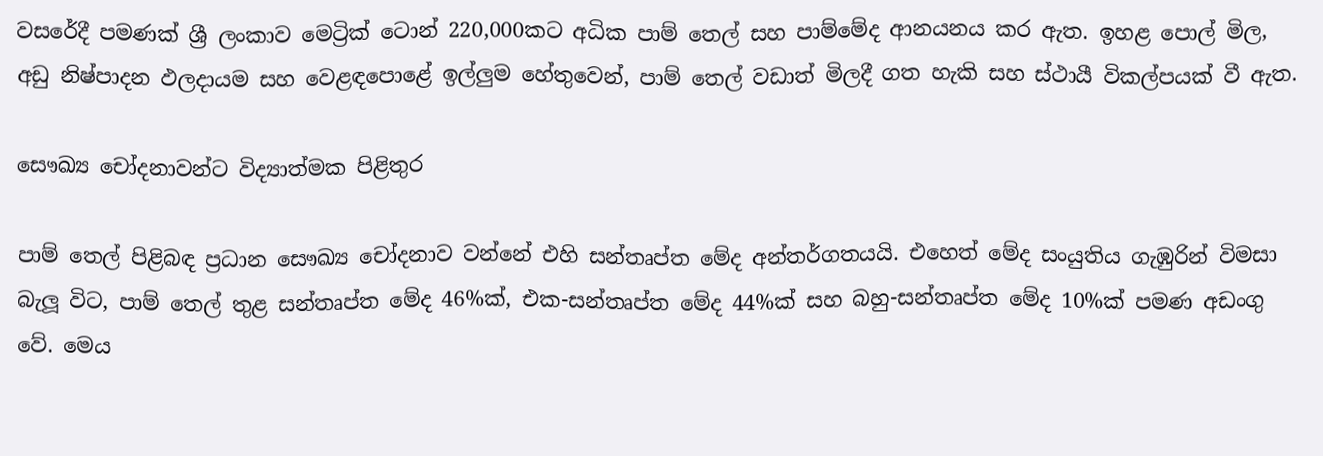වසරේදී පමණක් ශ්‍රී ලංකාව මෙට්‍රික් ටොන් 220,000කට අධික පාම් තෙල් සහ පාම්මේද ආනයනය කර ඇත. ඉහළ පොල් මිල, අඩු නිෂ්පාදන ඵලදායම සහ වෙළඳපොළේ ඉල්ලුම හේතුවෙන්, පාම් තෙල් වඩාත් මිලදී ගත හැකි සහ ස්ථායී විකල්පයක් වී ඇත.

සෞඛ්‍ය චෝදනාවන්ට විද්‍යාත්මක පිළිතුර

පාම් තෙල් පිළිබඳ ප්‍රධාන සෞඛ්‍ය චෝදනාව වන්නේ එහි සන්තෘප්ත මේද අන්තර්ගතයයි. එහෙත් මේද සංයුතිය ගැඹුරින් විමසා බැලූ විට, පාම් තෙල් තුළ සන්තෘප්ත මේද 46%ක්, එක-සන්තෘප්ත මේද 44%ක් සහ බහු-සන්තෘප්ත මේද 10%ක් පමණ අඩංගු වේ. මෙය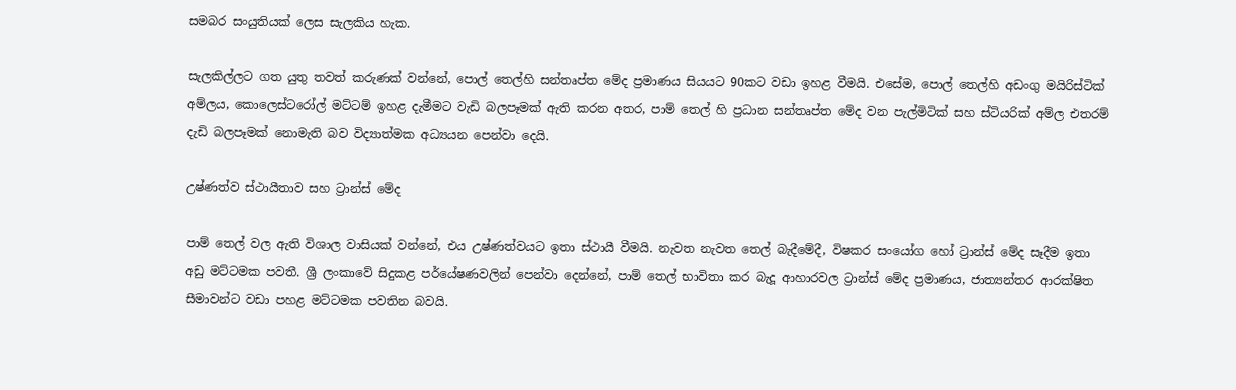සමබර සංයුතියක් ලෙස සැලකිය හැක.

සැලකිල්ලට ගත යුතු තවත් කරුණක් වන්නේ, පොල් තෙල්හි සන්තෘප්ත මේද ප්‍රමාණය සියයට 90කට වඩා ඉහළ වීමයි. එසේම, පොල් තෙල්හි අඩංගු මයිරිස්ටික් අම්ලය, කොලෙස්ටරෝල් මට්ටම් ඉහළ දැමීමට වැඩි බලපෑමක් ඇති කරන අතර, පාම් තෙල් හි ප්‍රධාන සන්තෘප්ත මේද වන පැල්මිටික් සහ ස්ටියරික් අම්ල එතරම් දැඩි බලපෑමක් නොමැති බව විද්‍යාත්මක අධ්‍යයන පෙන්වා දෙයි.

උෂ්ණත්ව ස්ථායීතාව සහ ට්‍රාන්ස් මේද

පාම් තෙල් වල ඇති විශාල වාසියක් වන්නේ, එය උෂ්ණත්වයට ඉතා ස්ථායී වීමයි. නැවත නැවත තෙල් බැදීමේදී, විෂකර සංයෝග හෝ ට්‍රාන්ස් මේද සෑදීම ඉතා අඩු මට්ටමක පවතී. ශ්‍රී ලංකාවේ සිදුකළ පර්යේෂණවලින් පෙන්වා දෙන්නේ, පාම් තෙල් භාවිතා කර බැදූ ආහාරවල ට්‍රාන්ස් මේද ප්‍රමාණය, ජාත්‍යන්තර ආරක්ෂිත සීමාවන්ට වඩා පහළ මට්ටමක පවතින බවයි.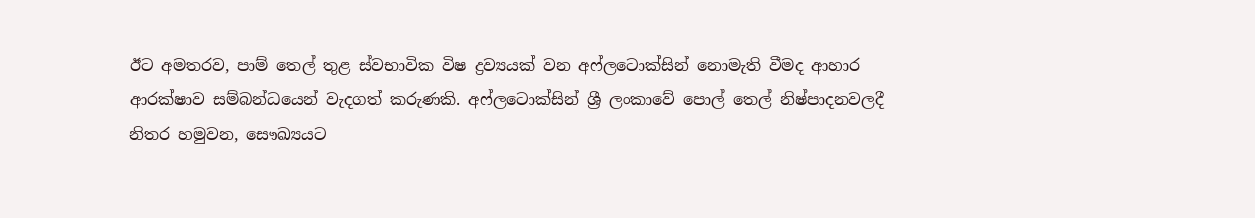ඊට අමතරව, පාම් තෙල් තුළ ස්වභාවික විෂ ද්‍රව්‍යයක් වන අෆ්ලටොක්සින් නොමැති වීමද ආහාර ආරක්ෂාව සම්බන්ධයෙන් වැදගත් කරුණකි. අෆ්ලටොක්සින් ශ්‍රී ලංකාවේ පොල් තෙල් නිෂ්පාදනවලදී නිතර හමුවන, සෞඛ්‍යයට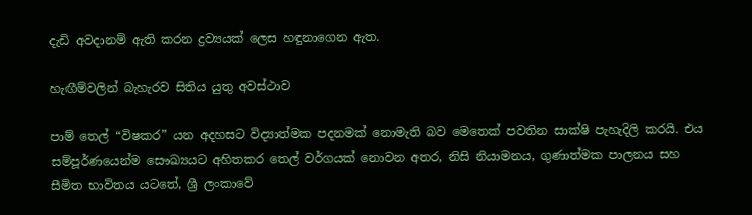දැඩි අවදානම් ඇති කරන ද්‍රව්‍යයක් ලෙස හඳුනාගෙන ඇත.

හැඟීම්වලින් බැහැරව සිතිය යුතු අවස්ථාව

පාම් තෙල් “විෂකර” යන අදහසට විද්‍යාත්මක පදනමක් නොමැති බව මෙතෙක් පවතින සාක්ෂි පැහැදිලි කරයි. එය සම්පූර්ණයෙන්ම සෞඛ්‍යයට අහිතකර තෙල් වර්ගයක් නොවන අතර, නිසි නියාමනය, ගුණාත්මක පාලනය සහ සීමිත භාවිතය යටතේ, ශ්‍රී ලංකාවේ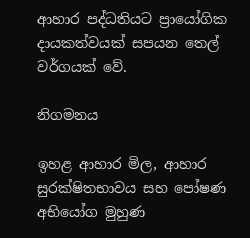ආහාර පද්ධතියට ප්‍රායෝගික දායකත්වයක් සපයන තෙල් වර්ගයක් වේ.

නිගමනය

ඉහළ ආහාර මිල, ආහාර සුරක්ෂිතභාවය සහ පෝෂණ අභියෝග මුහුණ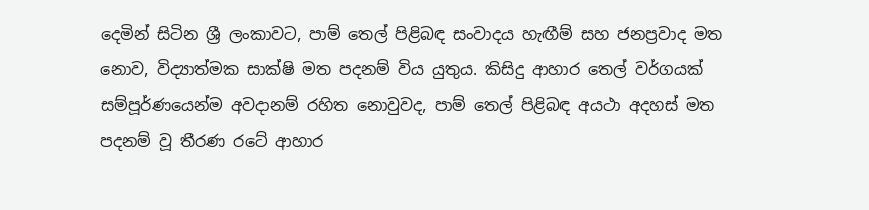දෙමින් සිටින ශ්‍රී ලංකාවට, පාම් තෙල් පිළිබඳ සංවාදය හැඟීම් සහ ජනප්‍රවාද මත නොව, විද්‍යාත්මක සාක්ෂි මත පදනම් විය යුතුය. කිසිදු ආහාර තෙල් වර්ගයක් සම්පූර්ණයෙන්ම අවදානම් රහිත නොවුවද, පාම් තෙල් පිළිබඳ අයථා අදහස් මත පදනම් වූ තීරණ රටේ ආහාර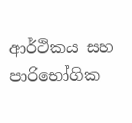ආර්ථිකය සහ පාරිභෝගික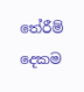තේරීම් දෙකම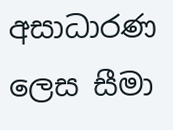අසාධාරණ ලෙස සීමා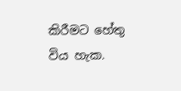කිරීමට හේතු විය හැක.